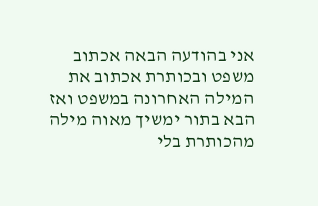אני בהודעה הבאה אכתוב משפט ובכותרת אכתוב את המילה האחרונה במשפט ואז הבא בתור ימשיך מאוה מילה מהכותרת בלי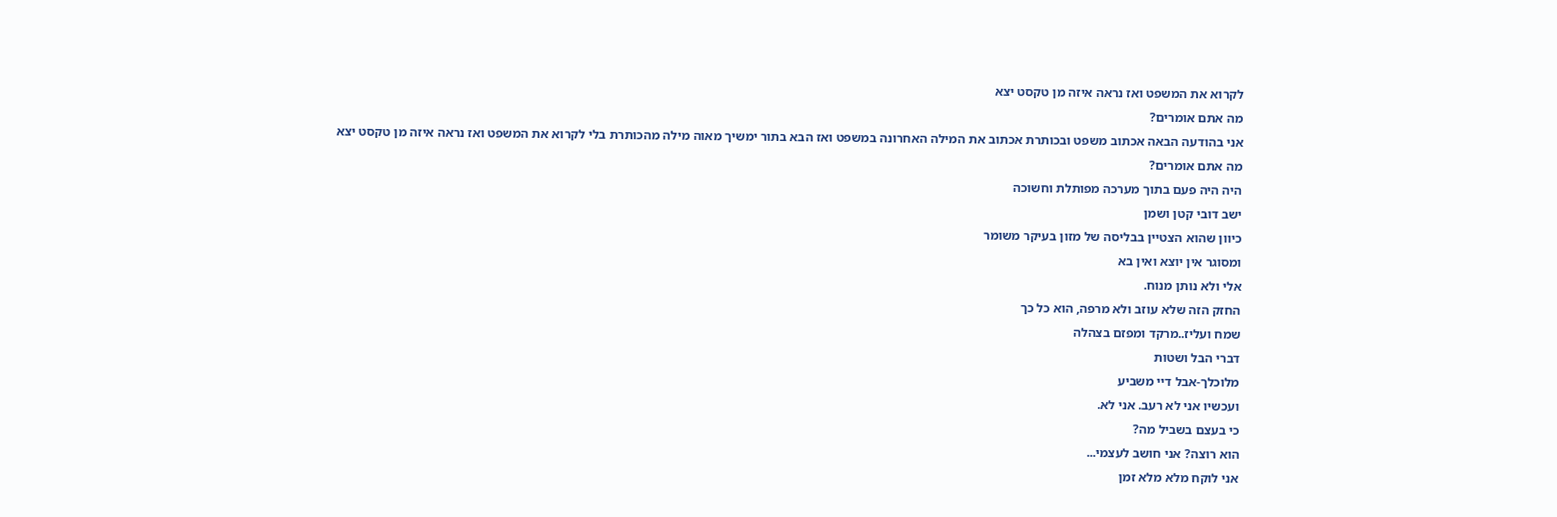לקרוא את המשפט ואז נראה איזה מן טקסט יצא
מה אתם אומרים?
אני בהודעה הבאה אכתוב משפט ובכותרת אכתוב את המילה האחרונה במשפט ואז הבא בתור ימשיך מאוה מילה מהכותרת בלי לקרוא את המשפט ואז נראה איזה מן טקסט יצא
מה אתם אומרים?
היה היה פעם בתוך מערכה מפותלת וחשוכה
ישב דובי קטן ושמן
כיוון שהוא הצטיין בבליסה של מזון בעיקר משומר
ומסוגר אין יוצא ואין בא
אלי ולא נותן מנוח.
החזק הזה שלא עוזב ולא מרפה, הוא כל כך
שמח ועליז..מרקד ומפזם בצהלה
דברי הבל ושטות
מלוכלך-אבל דיי משביע
ועכשיו אני לא רעב. אני לא.
כי בעצם בשביל מה?
הוא רוצה? אני חושב לעצמי...
אני לוקח מלא מלא זמן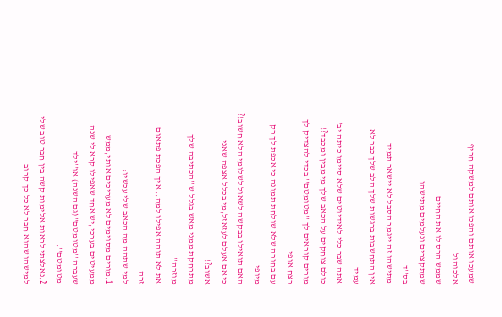שמעכו אותם והפכו אותם למשקה חריף אלכוהול
שממש הרס לו את החיים
שמתקצרים ונעלמים מתישהו
בס''ד
מתישהו זה ייגמר הסבל לא יישאר תמיד
אין התחשבות ברגשות שלך הלב שלך כבר לא עמיד
אתה שבר כלי לאידיוטים שלא סיימו כיתה יב'
כולם צוחקים על הכאב שלך מי מבין ומכבד?!
מורים קוראים לך ''מטומטם'' בכדי להצדיק לך רצח אופי
עם בחורה שלא שולחת תמונה כי אכפת לך רק מיופי
האם תואילו בבקשה לשאול לשלומי הלא חשוב!?
כי אם אעלם לעזאזל,מי בכלל אצפה שאני אשוב?!
מתרחקת ממני מאש בגלל ש ''הכתיבה שלך מוזרה''
את לא תוהה אפילו למה.. איך הפכת פתאום זרה
למי שתהה מה הכאב שלי עכשיו:
1.מורים מסוימים לא מעריכים אותי,ממש ממעיטים בערכי,יש אחד שאפילו קרא לי שנה שעברה ''מטומטם''(גם השנה) או''ילד מטומטם''.
2.נאלצתי לראות אלימות קשה בין חבר טוב שלי למישהו שהוא חבר לא כל כך קרוב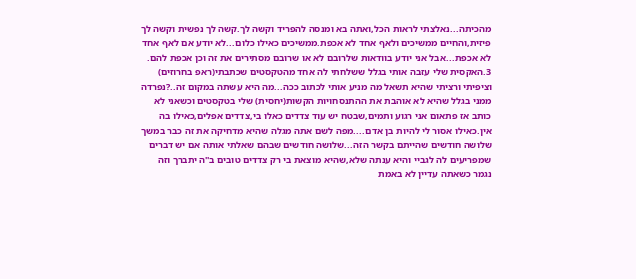מהכיתה...נאלצתי לראות הכל,ואתה בא ומנסה להפריד וקשה לך.קשה לך נפשית וקשה לך פיזית,והחיים ממשיכים ולאף אחד לא אכפת.ממשיכים כאילו כלום...לא יודע אם לאף אחד לא אכפת...אבל אני יודע בוודאות שלרובם לא או שרובם מסתירים את זה וכן אכפת להם.
3.האקסית שלי עזבה אותי בגלל ששלחתי לה אחד מהטקסטים שכתבתי(ראפ בחרוזים) וציפיתי ורציתי שהיא תשאל מה מניע אותי לכתוב ככה...מה היא עשתה במקום זה..?נפרדה ממני בגלל שהיא לא אוהבת את ההתנסחויות הקשות(יחסית) שלי בטקסטים וכשאני לא כותב אז פתאום אני רגוע ותמים,שבטח יש עוד צדדים כאלו בי,צדדים אפלים,כאילו בה אין.כאילו אסור לי להיות בן אדם....מפה לשם אתה מגלה שהיא מדחיקה את זה כבר במשך שלושה חודשים שהייתם בקשר הזה...שלושה חודשים שבהם שאלתי אותה אם יש דברים שמפריעים לה לגביי והיא ענתה שלא,שהיא מוצאת בי רק צדדים טובים ב''ה יתברך וזה נגמר כשאתה עדיין לא באמת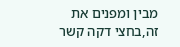מבין ומפנים את זה,בחצי דקה קשר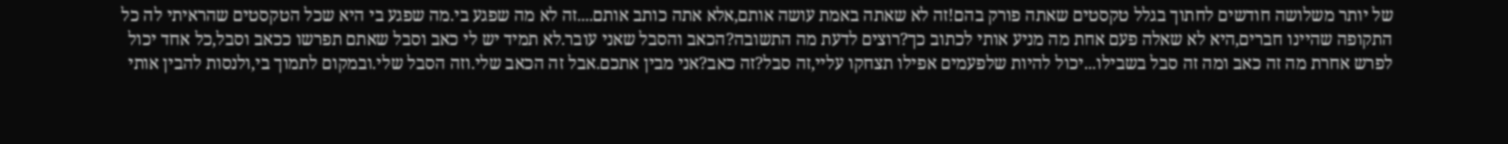של יותר משלושה חודשים לחתוך בגלל טקסטים שאתה פורק בהם!זה לא שאתה באמת עושה אותם,אלא אתה כותב אותם....זה לא מה שפגע בי.מה שפגע בי היא שכל הטקסטים שהראיתי לה כל התקופה שהיינו חברים,היא לא שאלה פעם אחת מה מניע אותי לכתוב כך?רוצים לדעת מה התשובה?הכאב והסבל שאני עובר.לא תמיד יש לי כאב וסבל שאתם תפרשו ככאב וסבל,כל אחד יכול לפרש אחרת מה זה כאב ומה זה סבל בשבילו...יכול להיות שלפעמים אפילו תצחקו עליי,זה סבל?זה כאב?אני מבין אתכם.אבל זה הכאב שלי.וזה הסבל שלי.ובמקום לתמוך בי,ולנסות להבין אותי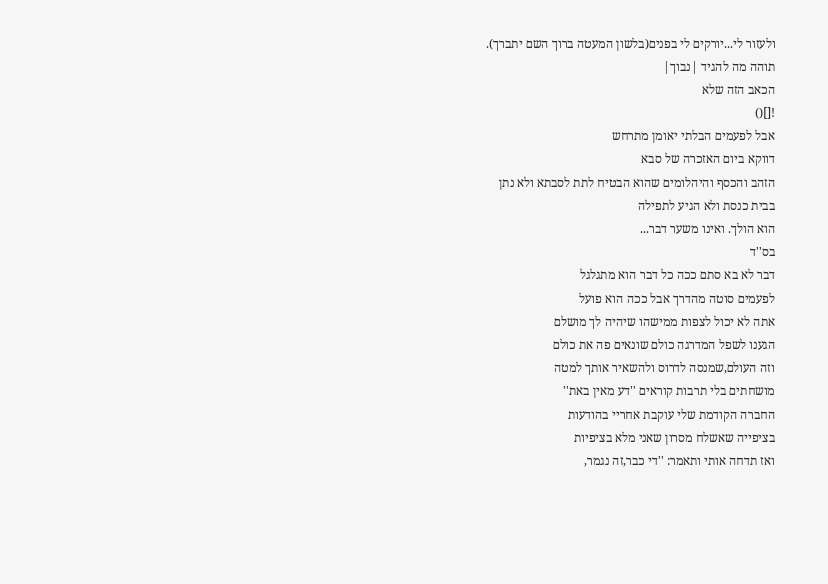ולעזור לי...יורקים לי בפנים(בלשון המעטה ברוך השם יתברך).
תוהה מה להגיד |נבוך|
הכאב הזה שלא
![]()
אבל לפעמים הבלתי יאומן מתרחש
דווקא ביום האזכרה של סבא
הזהב והכסף והיהלומים שהוא הבטיח לתת לסבתא ולא נתן
בבית כנסת ולא הגיע לתפילה
הוא הולך. ואינו משער דבר...
בס''ד
דבר לא בא סתם ככה כל דבר הוא מתגלגל
לפעמים סוטה מהדרך אבל ככה הוא פועל
אתה לא יכול לצפות ממישהו שיהיה לך מושלם
הגענו לשפל המדרגה כולם שונאים פה את כולם
וזה העולם,שמנסה לדרוס ולהשאיר אותך למטה
מושחתים בלי תרבות קוראים ''דע מאין באת''
החברה הקודמת שלי עוקבת אחריי בהודעות
בציפייה שאשלח מסרון שאני מלא בציפיות
ואז תדחה אותי ותאמר: ''די כבר,זה נגמר,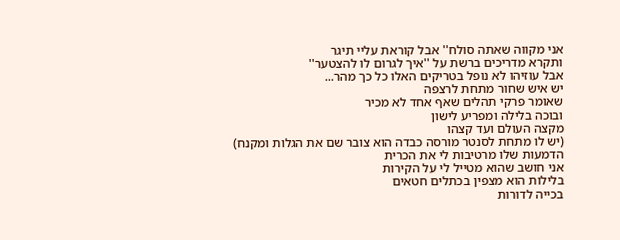אני מקווה שאתה סולח'' אבל קוראת עליי תיגר
ותקרא מדריכים ברשת על ''איך לגרום לו להצטער''
אבל עוזיהו לא נופל בטריקים האלו כל כך מהר...
יש איש שחור מתחת לרצפה
שאומר פרקי תהלים שאף אחד לא מכיר
ובוכה בלילה ומפריע לישון
מקצה העולם ועד קצהו
(יש לו מתחת לסנטר מורסה כבדה הוא צובר שם את הגלות ומקנח)
הדמעות שלו מרטיבות לי את הכרית
אני חושב שהוא מטייל לי על הקירות
בלילות הוא מצפין בכתלים חטאים
בכייה לדורות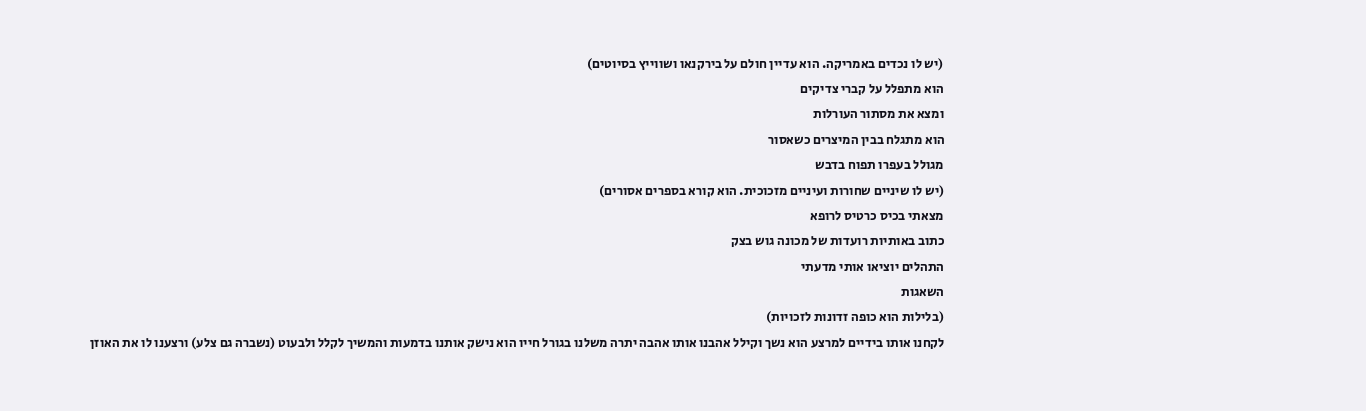(יש לו נכדים באמריקה. הוא עדיין חולם על בירקנאו ושווייץ בסיוטים)
הוא מתפלל על קברי צדיקים
ומצא את מסתור העורלות
הוא מתגלח בבין המיצרים כשאסור
מגולל בעפרו תפוח בדבש
(יש לו שיניים שחורות ועיניים מזכוכית. הוא קורא בספרים אסורים)
מצאתי בכיס כרטיס לרופא
כתוב באותיות רועדות של מכונה גוש בצק
התהלים יוציאו אותי מדעתי
השאגות
(בלילות הוא כופה זדונות לזכויות)
לקחנו אותו בידיים למרצע הוא נשך וקילל אהבנו אותו אהבה יתרה משלנו בגורל חייו הוא נישק אותנו בדמעות והמשיך לקלל ולבעוט (נשברה גם צלע) ורצענו לו את האוזן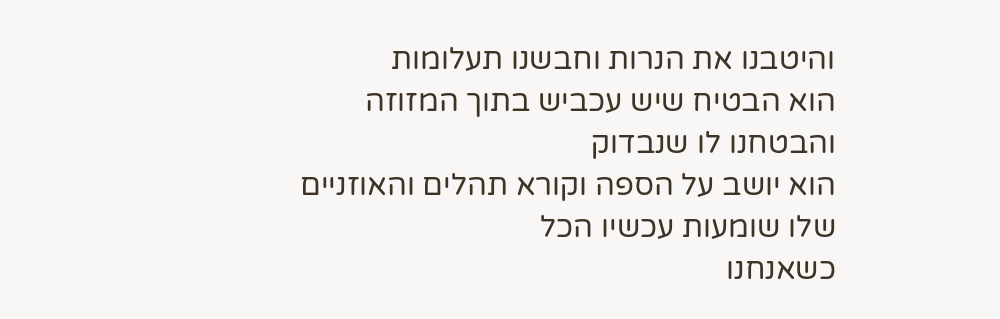והיטבנו את הנרות וחבשנו תעלומות
הוא הבטיח שיש עכביש בתוך המזוזה והבטחנו לו שנבדוק
הוא יושב על הספה וקורא תהלים והאוזניים שלו שומעות עכשיו הכל
כשאנחנו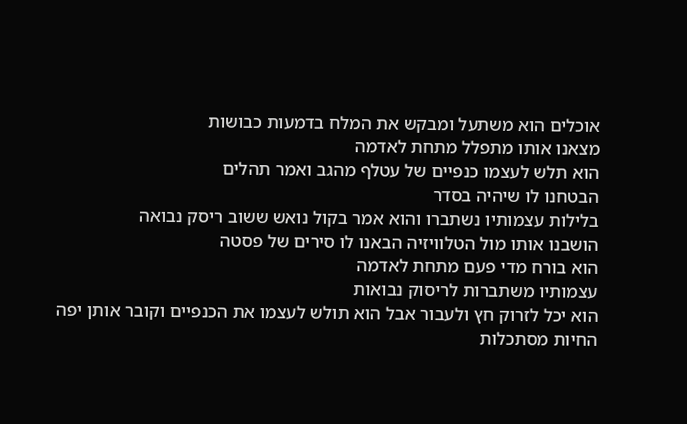אוכלים הוא משתעל ומבקש את המלח בדמעות כבושות
מצאנו אותו מתפלל מתחת לאדמה
הוא תלש לעצמו כנפיים של עטלף מהגב ואמר תהלים
הבטחנו לו שיהיה בסדר
בלילות עצמותיו נשתברו והוא אמר בקול נואש ששוב ריסק נבואה
הושבנו אותו מול הטלוויזיה הבאנו לו סירים של פסטה
הוא בורח מדי פעם מתחת לאדמה
עצמותיו משתברות לריסוק נבואות
הוא יכל לזרוק חץ ולעבור אבל הוא תולש לעצמו את הכנפיים וקובר אותן יפה
החיות מסתכלות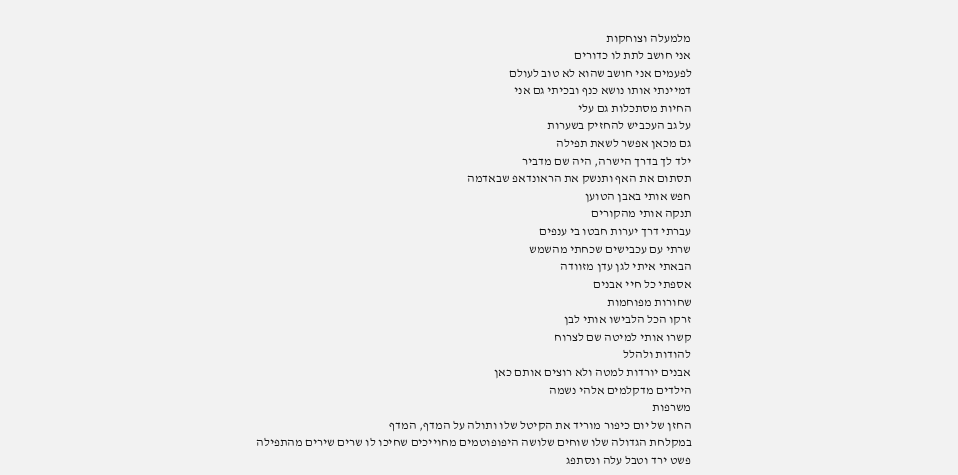מלמעלה וצוחקות
אני חושב לתת לו כדורים
לפעמים אני חושב שהוא לא טוב לעולם
דמיינתי אותו נושא כנף ובכיתי גם אני
החיות מסתכלות גם עלי
על גב העכביש להחזיק בשערות
גם מכאן אפשר לשאת תפילה
ילד לך בדרך הישרה, היה שם מדביר
תסתום את האף ותנשק את הראונדאפ שבאדמה
חפש אותי באבן הטוען
תנקה אותי מהקורים
עברתי דרך יערות חבטו בי ענפים
שרתי עם עכבישים שכחתי מהשמש
הבאתי איתי לגן עדן מזוודה
אספתי כל חיי אבנים
שחורות מפוחמות
זרקו הכל הלבישו אותי לבן
קשרו אותי למיטה שם לצרוח
להודות ולהלל
אבנים יורדות למטה ולא רוצים אותם כאן
הילדים מדקלמים אלהי נשמה
משרפות
החזן של יום כיפור מוריד את הקיטל שלו ותולה על המדף, המדף
במקלחת הגדולה שלו שוחים שלושה היפופוטמים מחוייכים שחיכו לו שרים שירים מהתפילה
פשט ירד וטבל עלה ונסתפג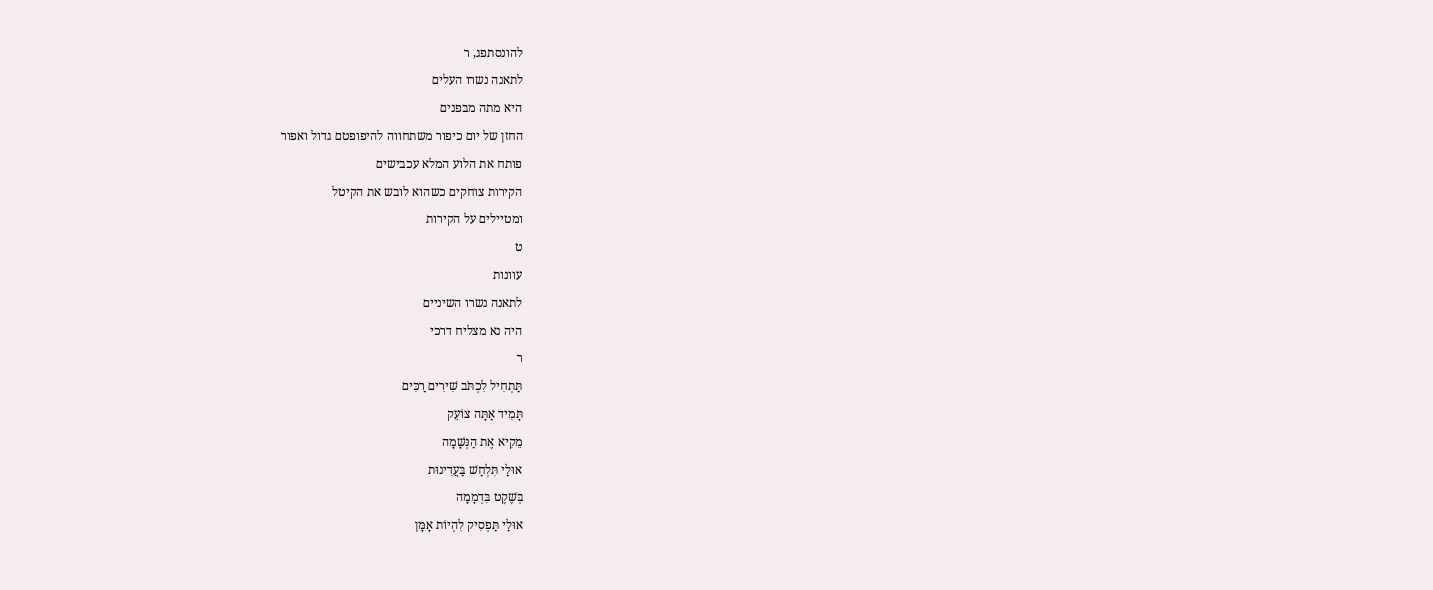להונסתפג, ר
לתאנה נשרו העלים
היא מתה מבפנים
החזן של יום כיפור משתחווה להיפופטם גדול ואפור
פותח את הלוע המלא עכבישים
הקירות צוחקים כשהוא לובש את הקיטל
ומטיילים על הקירות
ט
עוונות
לתאנה נשרו השיניים
היה נא מצליח דרכי
ר
תַּתְחִיל לִכְתֹּב שִׁירִים רַכִּים
תָּמִיד אַתָּה צוֹעֵק
מֵקִיא אֶת הַנְּשָׁמָה
אוּלַי תִּלְחַשׁ בַּעֲדִינוּת
בְּשֶׁקֶט בִּדְמָמָה
אוּלַי תַּפְסִיק לִהְיוֹת אָמָּן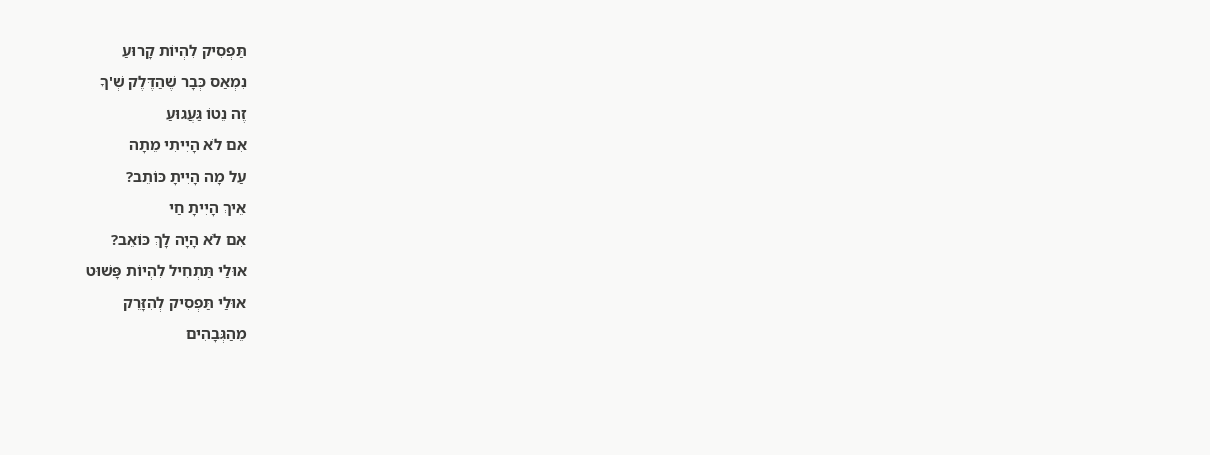תַּפְסִיק לִהְיוֹת קָרוּעַ
נִמְאַס כְּבָר שֶׁהַדֶּלֶק שְׁ'ךָ
זֶה נֵטוֹ גַּעֲגוּעַ
אִם לֹא הָיִיתִי מֵתָה
עַל מָה הָיִיתָ כּוֹתֵב?
אֵיךְ הָיִיתָ חַי
אִם לֹא הָיָה לָךְ כּוֹאֵב?
אוּלַי תַּתְחִיל לִהְיוֹת פָּשׁוּט
אוּלַי תַּפְסִיק לְהִזָּרֵק
מֵהַגְּבָהִים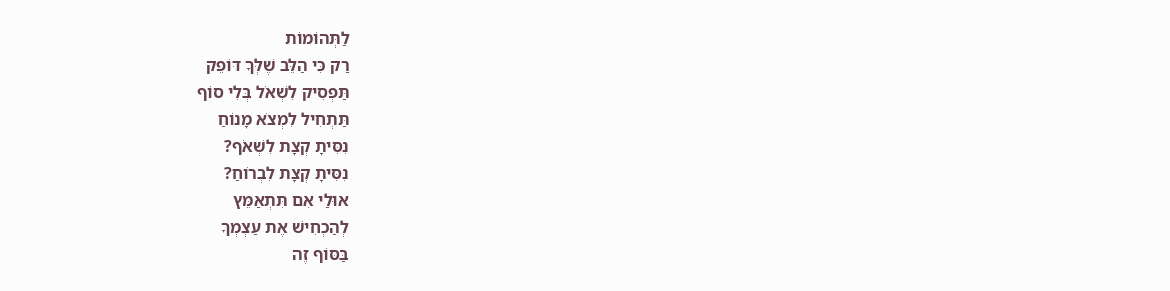לַתְּהוֹמוֹת
רַק כִּי הַלֵּב שֶׁלְּךָ דּוֹפֵק
תַּפְסִיק לִשְׁאֹל בְּלִי סוֹף
תַּתְחִיל לִמְצֹא מָנוֹחַ
נִסִּיתָ קְצָת לִשְׁאֹף?
נִסִּיתָ קְצָת לִבְרֹוחַ?
אוּלַי אִם תִּתְאַמֵּץ
לְהַכְחִישׁ אֶת עַצְמְךָ
בַּסּוֹף זֶה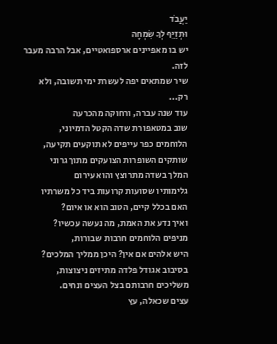יַעֲבֹד
וּתְזַיֵּף לְךָ שִׂמְחָה
יש בו מאפיינים ארספואטיים, אבל הרבה מעבר לזה.
שיר שמתאים יפה לעשרת ימי תשובה, ולא רק...
עוד שנה עברה, ורחוקה מהכרעה
שוב במטאפורת שדה הקטל הדמיוני,
הלוחמים כפר עייפים לא תוקעים תקיעה,
שותקים השופרות הצועקים מתוך גרוני
המלך בשדה מתרוצץ והוא עירום
גלימותיו שסועות קרועות ביד כל משרתיו
האם בכלל קיים, הטוב הוא או איום?
ואיך נדע את האמת, מה נעשה עכשיו?
מניפים הלוחמים חרבות שבורות,
היש אלהים אם אין? היכן ממליך המלכים?
בסיבוב אגודל פלדה מתיזים ניצוצות,
משליכים חרבותם בצל העצים ונחים.
עצים שכאלה, עץ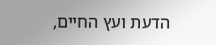הדעת ועץ החיים,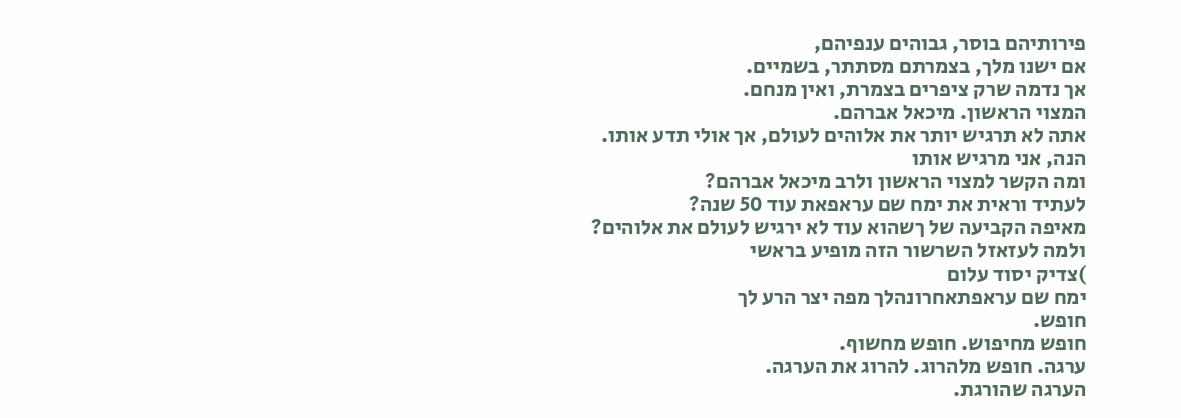פירותיהם בוסר, גבוהים ענפיהם,
אם ישנו מלך, בצמרתם מסתתר, בשמיים.
אך נדמה שרק ציפרים בצמרת, ואין מנחם.
המצוי הראשון. מיכאל אברהם.
אתה לא תרגיש יותר את אלוהים לעולם, אך אולי תדע אותו.
הנה, אני מרגיש אותו
ומה הקשר למצוי הראשון ולרב מיכאל אברהם?
לעתיד וראית את ימח שם עראפאת עוד 50 שנה?
מאיפה הקביעה של ךשהוא עוד לא ירגיש לעולם את אלוהים?
ולמה לעזאזל השרשור הזה מופיע בראשי
)צדיק יסוד עלום
ימח שם עראפתאחרונהלך מפה יצר הרע לך
חופש.
חופש מחיפוש. חופש מחשוף.
ערגה. חופש מלהרוג. להרוג את הערגה.
הערגה שהורגת.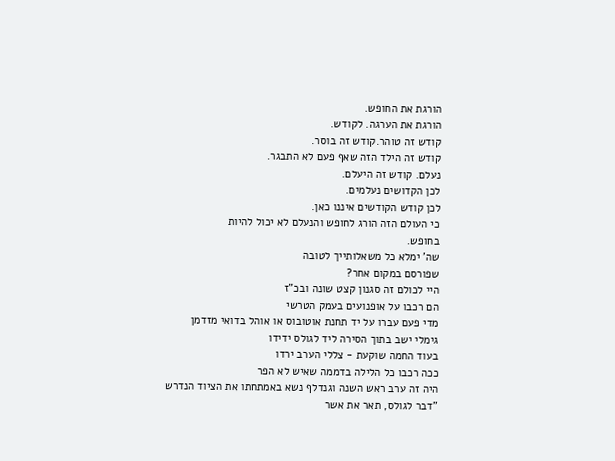הורגת את החופש.
הורגת את הערגה. לקודש.
קודש זה טוהר.קודש זה בוסר.
קודש זה הילד הזה שאף פעם לא התבגר.
נעלם. קודש זה היעלם.
לכן הקדושים נעלמים.
לכן קודש הקודשים איננו כאן.
כי העולם הזה הורג לחופש והנעלם לא יכול להיות
בחופש.
שה' ימלא כל משאלותייך לטובה
שפורסם במקום אחר?
היי לכולם זה סגנון קצט שונה ובכ"ז
הם רכבו על אופנועים בעמק הטרשי
מדי פעם עברו על יד תחנת אוטובוס או אוהל בדואי מזדמן
גימלי ישב בתוך הסירה ליד לגולס ידידו
בעוד החמה שוקעת - צללי הערב ירדו
ככה רכבו כל הלילה בדממה שאיש לא הפר
היה זה ערב ראש השנה וגנדלף נשא באמתחתו את הציוד הנדרש
"דבר לגולס, תאר את אשר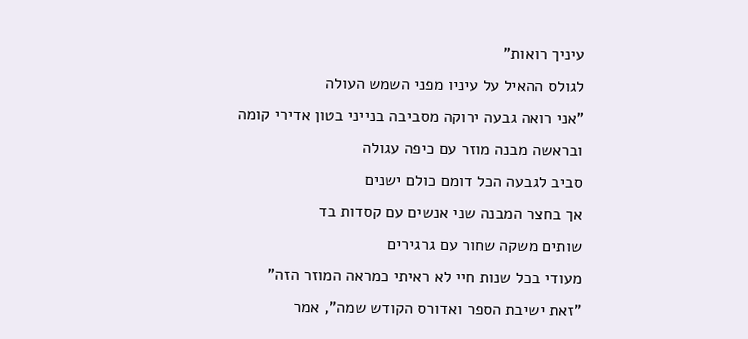עיניך רואות"
לגולס ההאיל על עיניו מפני השמש העולה
"אני רואה גבעה ירוקה מסביבה בנייני בטון אדירי קומה
ובראשה מבנה מוזר עם כיפה עגולה
סביב לגבעה הכל דומם כולם ישנים
אך בחצר המבנה שני אנשים עם קסדות בד
שותים משקה שחור עם גרגירים
מעודי בכל שנות חיי לא ראיתי כמראה המוזר הזה"
"זאת ישיבת הספר ואדורס הקודש שמה", אמר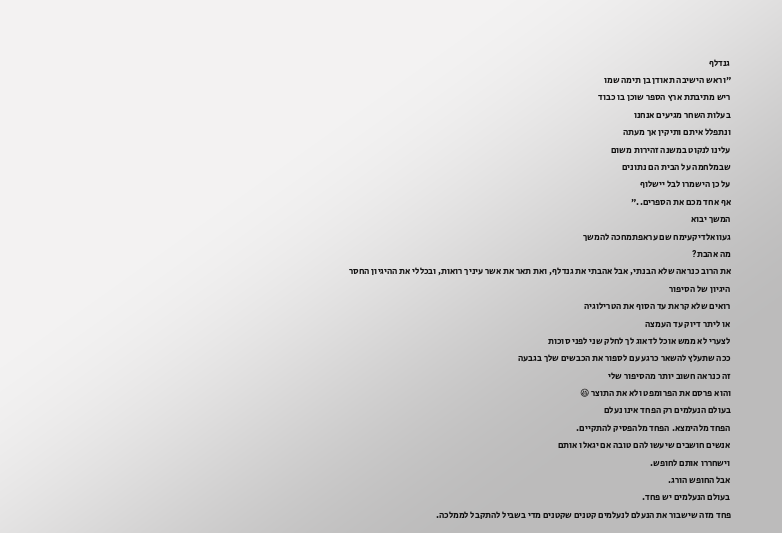גנדלף
"וראש הישיבה תאודן בן תימה שמו
ריש מתיבתת ארץ הספר שוכן בו כבוד
בעלות השחר מגיעים אנחנו
ונתפלל איתם ותיקין אך מעתה
עלינו לנקוט במשנה זהירות משום
שבמלחמה על הבית הם נתונים
על כן הישמרו לבל יישלוף
אף אחד מכם את הספרים.."
המשך יבוא
געוואלדיקעימח שם עראפתמחכה להמשך
מה אהבת?
את הרוב כנראה שלא הבנתי, אבל אהבתי את גנדלף, ואת תאר את אשר עיניך רואות, ובכללי את ההיגיון החסר היגיון של הסיפור
רואים שלא קראת עד הסוף את הטרילוגיה
או ליתר דיוק עד העמצה
לצערי לא ממש אוכל לדאוג לך לחלק שני לפני סוכות
ככה שתעלץ להשאר כרגע עם לספור את הכבשים שלך בגבעה
זה כנראה חשוב יותר מהסיפור שלי
והוא פרסם את הפרומפט ולא את התוצר 😆
בעולם הנעלמים רק הפחד אינו נעלם
הפחד מלהימצא. הפחד מלהפסיק להתקיים.
אנשים חושבים שיעשו להם טובה אם יגאלו אותם
וישחררו אותם לחופש.
אבל החופש הורג.
בעולם הנעלמים יש פחד.
פחד מזה שישבור את הנעלם לנעלמים קטנים שקטנים מדי בשביל להתקבל לממלכה.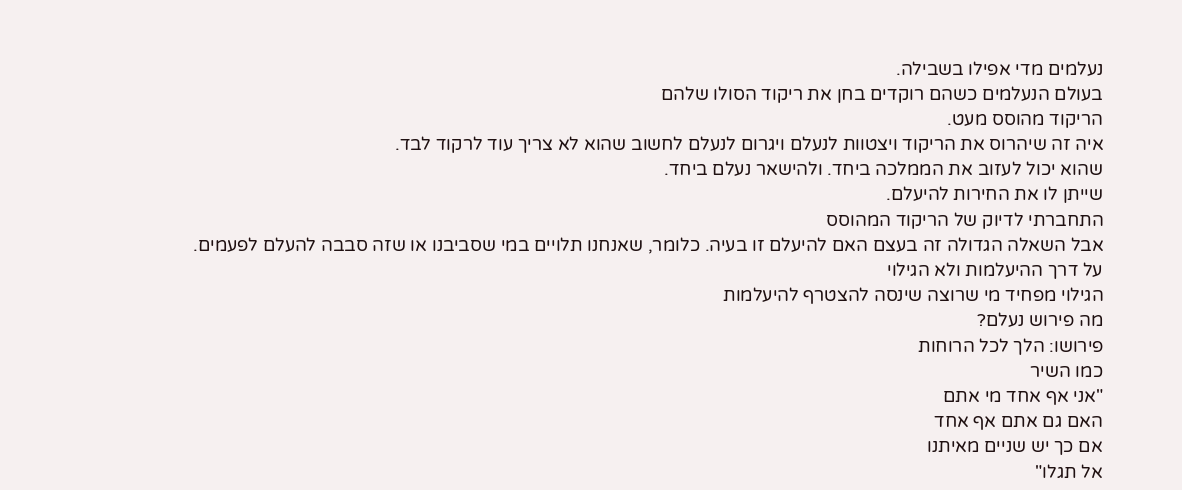נעלמים מדי אפילו בשבילה.
בעולם הנעלמים כשהם רוקדים בחן את ריקוד הסולו שלהם
הריקוד מהוסס מעט.
איה זה שיהרוס את הריקוד ויצטוות לנעלם ויגרום לנעלם לחשוב שהוא לא צריך עוד לרקוד לבד.
שהוא יכול לעזוב את הממלכה ביחד. ולהישאר נעלם ביחד.
שייתן לו את החירות להיעלם.
התחברתי לדיוק של הריקוד המהוסס
אבל השאלה הגדולה זה בעצם האם להיעלם זו בעיה. כלומר, שאנחנו תלויים במי שסביבנו או שזה סבבה להעלם לפעמים.
על דרך ההיעלמות ולא הגילוי
הגילוי מפחיד מי שרוצה שינסה להצטרף להיעלמות
מה פירוש נעלם?
פירושו: הלך לכל הרוחות
כמו השיר
"אני אף אחד מי אתם
האם גם אתם אף אחד
אם כך יש שניים מאיתנו
אל תגלו"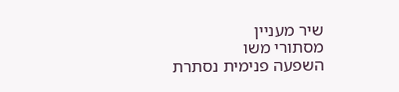שיר מעניין
מסתורי משו
השפעה פנימית נסתרת